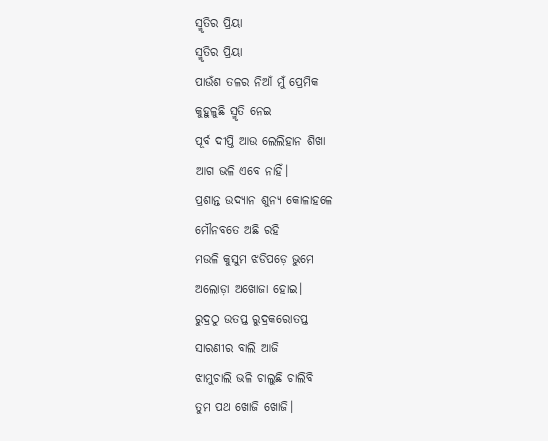ସ୍ମୃତିର ପ୍ରିୟା
ସ୍ମୃତିର ପ୍ରିୟା
ପାଉଁଶ ତଳର ନିଆଁ ମୁଁ ପ୍ରେମିକ
କୁହୁଳୁଛି ସ୍ମୃତି ନେଇ
ପୂର୍ବ ଦୀପ୍ତି ଆଉ ଲେଲିହାନ ଶିଖା
ଆଗ ଭଳି ଏବେ ନାହିଁ।
ପ୍ରଶାନ୍ତ ଉଦ୍ୟାନ ଶୁନ୍ୟ କୋଳାହଳେ
ମୌନବତେ ଅଛି ରହି
ମଉଳି କୁସୁମ ଝଡିପଡ଼େ ଭୁମେ
ଅଲୋଡ଼ା ଅଖୋଜା ହୋଇ।
ରୁଦ୍ରଠୁ ଉତପ୍ତ ରୁଦ୍ରକରୋତପ୍ତ
ସାରଣୀର ବାଲି ଆଜି
ଝାମୁଚାଲି ଭଳି ଚାଲୁଛି ଚାଲିବି
ତୁମ ପଥ ଖୋଜି ଖୋଜି।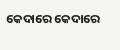କେଦାରେ କେଦାରେ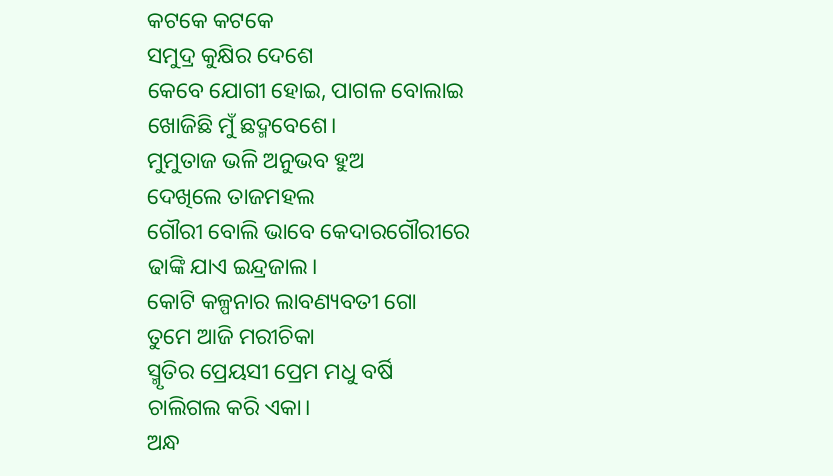କଟକେ କଟକେ
ସମୁଦ୍ର କୁକ୍ଷିର ଦେଶେ
କେବେ ଯୋଗୀ ହୋଇ, ପାଗଳ ବୋଲାଇ
ଖୋଜିଛି ମୁଁ ଛଦ୍ମବେଶେ।
ମୁମୁତାଜ ଭଳି ଅନୁଭବ ହୁଅ
ଦେଖିଲେ ତାଜମହଲ
ଗୌରୀ ବୋଲି ଭାବେ କେଦାରଗୌରୀରେ
ଢାଙ୍କି ଯାଏ ଇନ୍ଦ୍ରଜାଲ।
କୋଟି କଳ୍ପନାର ଲାବଣ୍ୟବତୀ ଗୋ
ତୁମେ ଆଜି ମରୀଚିକା
ସ୍ମୃତିର ପ୍ରେୟସୀ ପ୍ରେମ ମଧୁ ବର୍ଷି
ଚାଲିଗଲ କରି ଏକା।
ଅନ୍ଧ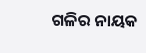ଗଳିର ନାୟକ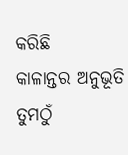କରିଛି
କାଳାନ୍ତର ଅନୁଭୂତି
ତୁମଠୁଁ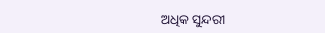ଅଧିକ ସୁନ୍ଦରୀ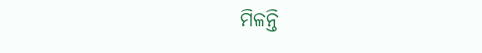ମିଳନ୍ତି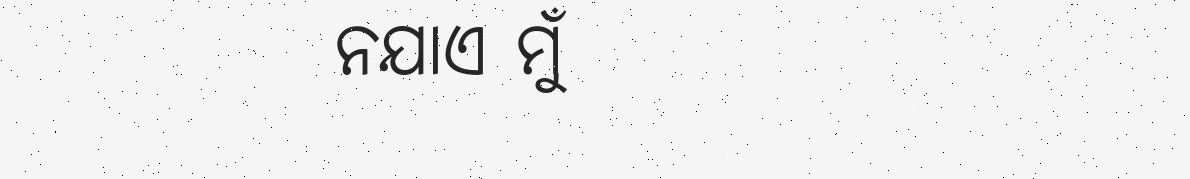ନଯାଏ ମୁଁ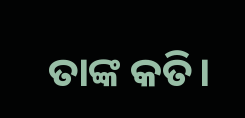ତାଙ୍କ କତି।